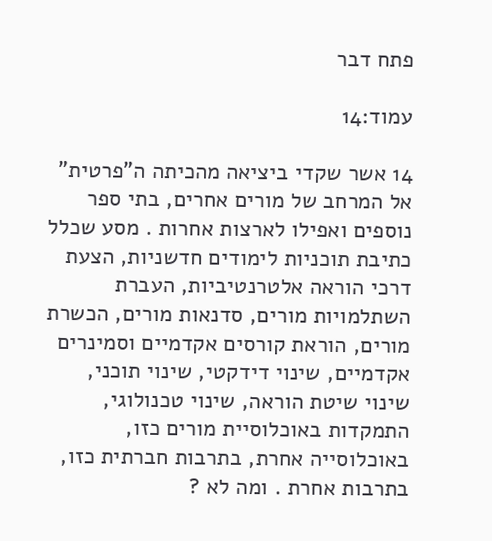פתח דבר

עמוד:14

14 אשר שקדי ביציאה מהכיתה ה"פרטית" אל המרחב של מורים אחרים, בתי ספר נוספים ואפילו לארצות אחרות . מסע שכלל כתיבת תוכניות לימודים חדשניות, הצעת דרכי הוראה אלטרנטיביות, העברת השתלמויות מורים, סדנאות מורים, הכשרת מורים, הוראת קורסים אקדמיים וסמינרים אקדמיים, שינוי דידקטי, שינוי תוכני, שינוי שיטת הוראה, שינוי טכנולוגי, התמקדות באוכלוסיית מורים כזו, באוכלוסייה אחרת, בתרבות חברתית כזו, בתרבות אחרת . ומה לא ?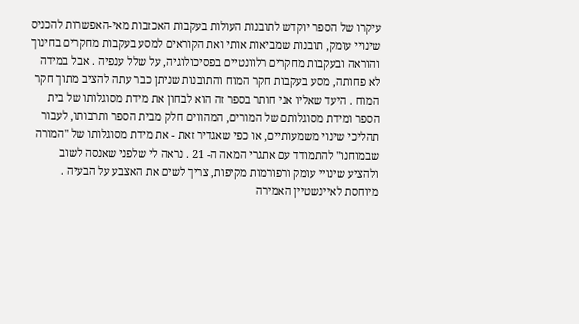עיקרו של הספר יוקדש לתובנות העולות בעקבות האכזבות מאי-האפשרות להכניס שינויי עומק, תובנות שמביאות אותי ואת הקוראים למסע בעקבות מחקרים בחינוך והוראה ובעקבות מחקרים רלוונטיים בפסיכולוגיה, על שלל ענפיה . אבל במידה לא פחותה, מסע בעקבות חקר המוח והתובנות שניתן כבר עתה להציב מתוך חקר המוח . היעד שאליו אני חותר בספר זה הוא לבחון את מידת מסוגלותו של בית הספר ומידת מסוגלותם של המורים, המהווים חלק מבית הספר ותרבותו, לעבור תהליכי שינוי משמעותיים, או כפי שאגדיר זאת - את מידת מסוגלותו של "המורה שבמוחנו" להתמודד עם אתגרי המאה ה- 21 . נראה לי שלפני שאנסה לשוב ולהציע שינויי עומק ורפורמות מקיפות, צריך לשים את האצבע על הבעיה . מיוחסת לאיינשטיין האמירה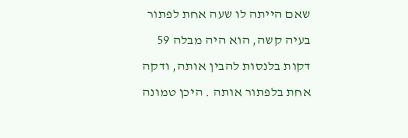שאם הייתה לו שעה אחת לפתור בעיה קשה, הוא היה מבלה 59 דקות בלנסות להבין אותה, ודקה אחת בלפתור אותה . היכן טמונה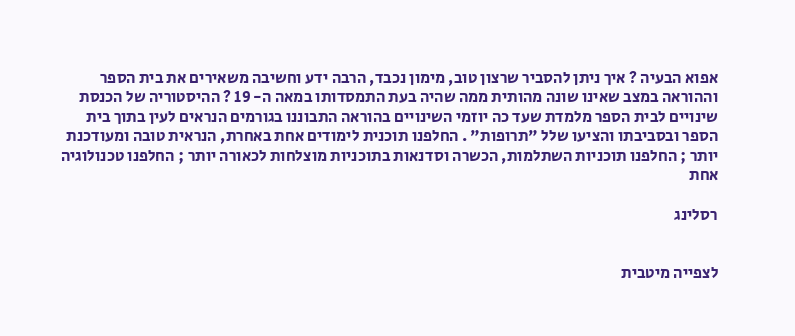אפוא הבעיה ? איך ניתן להסביר שרצון טוב, מימון נכבד, הרבה ידע וחשיבה משאירים את בית הספר וההוראה במצב שאינו שונה מהותית ממה שהיה בעת התמסדותו במאה ה- 19 ? ההיסטוריה של הכנסת שינויים לבית הספר מלמדת שעד כה יוזמי השינויים בהוראה התבוננו בגורמים הנראים לעין בתוך בית הספר ובסביבתו והציעו שלל "תרופות" . החלפנו תוכנית לימודים אחת באחרת, הנראית טובה ומעודכנת יותר ; החלפנו תוכניות השתלמות, הכשרה וסדנאות בתוכניות מוצלחות לכאורה יותר ; החלפנו טכנולוגיה אחת

רסלינג


לצפייה מיטבית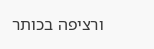ורציפה בכותר